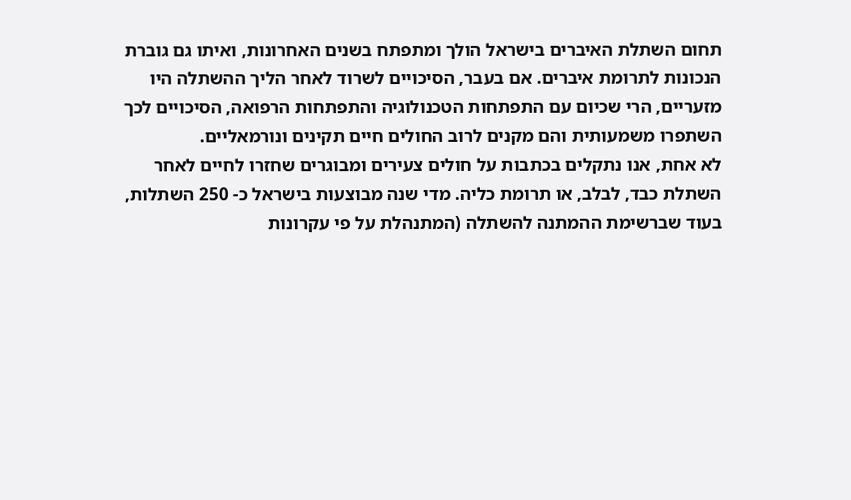תחום השתלת האיברים בישראל הולך ומתפתח בשנים האחרונות, ואיתו גם גוברת הנכונות לתרומת איברים. אם בעבר, הסיכויים לשרוד לאחר הליך ההשתלה היו מזעריים, הרי שכיום עם התפתחות הטכנולוגיה והתפתחות הרפואה, הסיכויים לכך השתפרו משמעותית והם מקנים לרוב החולים חיים תקינים ונורמאליים.
לא אחת, אנו נתקלים בכתבות על חולים צעירים ומבוגרים שחזרו לחיים לאחר השתלת כבד, לבלב, או תרומת כליה. מדי שנה מבוצעות בישראל כ- 250 השתלות, בעוד שברשימת ההמתנה להשתלה (המתנהלת על פי עקרונות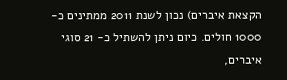הקצאת איברים) נכון לשנת 2011 ממתינים כ- 1000 חולים. כיום ניתן להשתיל כ- 21 סוגי איברים,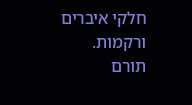חלקי איברים ורקמות.
תורם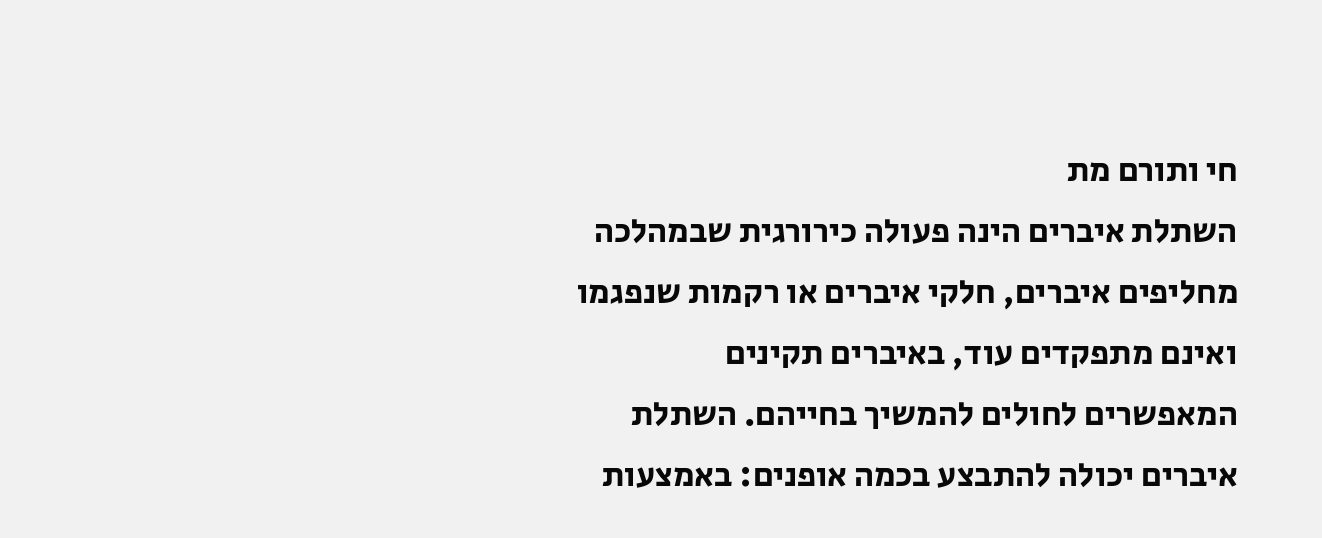חי ותורם מת
השתלת איברים הינה פעולה כירורגית שבמהלכה מחליפים איברים, חלקי איברים או רקמות שנפגמו ואינם מתפקדים עוד, באיברים תקינים המאפשרים לחולים להמשיך בחייהם. השתלת איברים יכולה להתבצע בכמה אופנים: באמצעות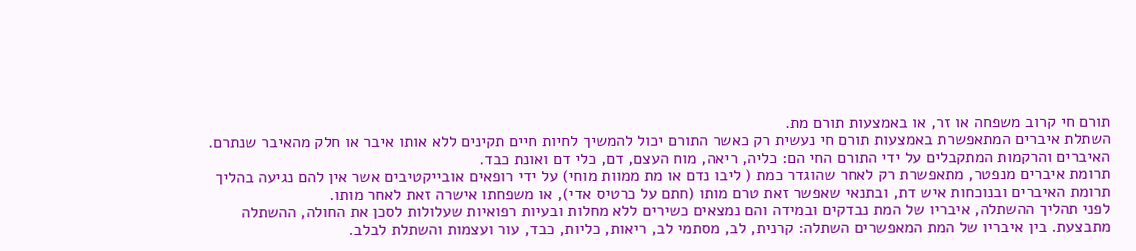תורם חי קרוב משפחה או זר, או באמצעות תורם מת.
השתלת איברים המתאפשרת באמצעות תורם חי נעשית רק כאשר התורם יכול להמשיך לחיות חיים תקינים ללא אותו איבר או חלק מהאיבר שנתרם. האיברים והרקמות המתקבלים על ידי התורם החי הם: כליה, ריאה, מוח העצם, דם, כלי דם ואונת כבד.
תרומת איברים מנפטר, מתאפשרת רק לאחר שהוגדר כמת ( ליבו נדם או מת ממוות מוחי) על ידי רופאים אובייקטיבים אשר אין להם נגיעה בהליך תרומת האיברים ובנוכחות איש דת, ובתנאי שאפשר זאת טרם מותו (חתם על כרטיס אדי), או משפחתו אישרה זאת לאחר מותו.
לפני תהליך ההשתלה, איבריו של המת נבדקים ובמידה והם נמצאים כשירים ללא מחלות ובעיות רפואיות שעלולות לסכן את החולה, ההשתלה מתבצעת. בין איבריו של המת המאפשרים השתלה: קרנית, לב, מסתמי לב, ריאות, כליות, כבד, עור ועצמות והשתלת לבלב.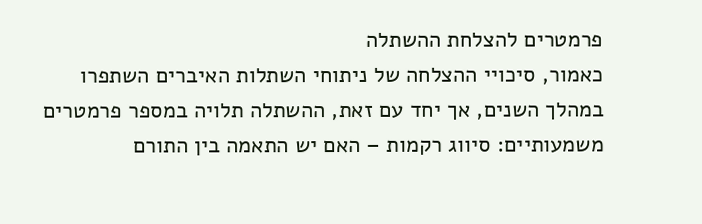פרמטרים להצלחת ההשתלה
כאמור, סיכויי ההצלחה של ניתוחי השתלות האיברים השתפרו במהלך השנים, אך יחד עם זאת, ההשתלה תלויה במספר פרמטרים משמעותיים: סיווג רקמות – האם יש התאמה בין התורם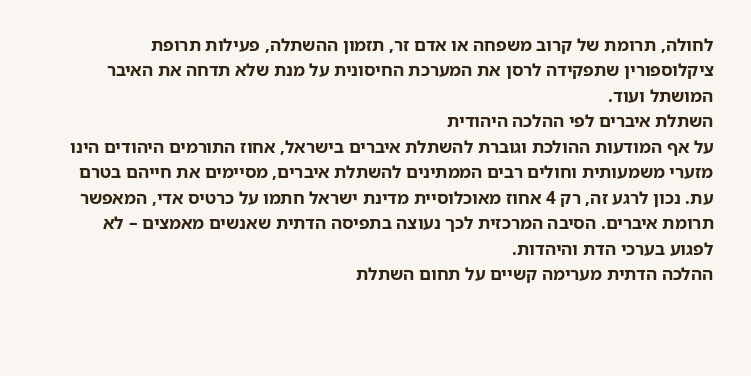לחולה, תרומת של קרוב משפחה או אדם זר, תזמון ההשתלה, פעילות תרופת ציקלוספורין שתפקידה לרסן את המערכת החיסונית על מנת שלא תדחה את האיבר המושתל ועוד.
השתלת איברים לפי ההלכה היהודית
על אף המודעות ההולכת וגוברת להשתלת איברים בישראל, אחוז התורמים היהודים הינו מזערי משמעותית וחולים רבים הממתינים להשתלת איברים, מסיימים את חייהם בטרם עת. נכון לרגע זה, רק 4 אחוז מאוכלוסיית מדינת ישראל חתמו על כרטיס אדי, המאפשר תרומת איברים. הסיבה המרכזית לכך נעוצה בתפיסה הדתית שאנשים מאמצים – לא לפגוע בערכי הדת והיהדות.
ההלכה הדתית מערימה קשיים על תחום השתלת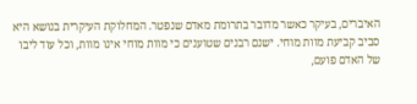האיברים, בעיקר כאשר מדובר בתרומת מאדם שנפטר. המחלוקת העיקרית בנושא היא סביב קביעת מוות מוחי. ישנם רבנים שטוענים כי מוות מוחי אינו מוות, וכל עוד ליבו של האדם פועם,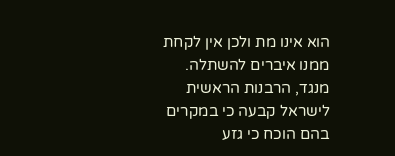הוא אינו מת ולכן אין לקחת ממנו איברים להשתלה. מנגד, הרבנות הראשית לישראל קבעה כי במקרים בהם הוכח כי גזע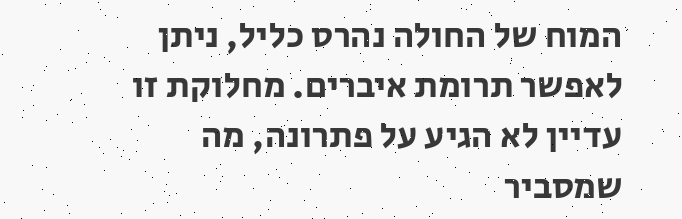המוח של החולה נהרס כליל, ניתן לאפשר תרומת איברים. מחלוקת זו עדיין לא הגיע על פתרונה, מה שמסביר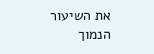את השיעור הנמוך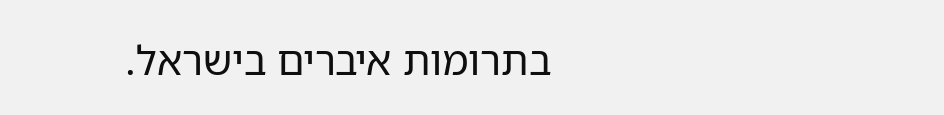בתרומות איברים בישראל.